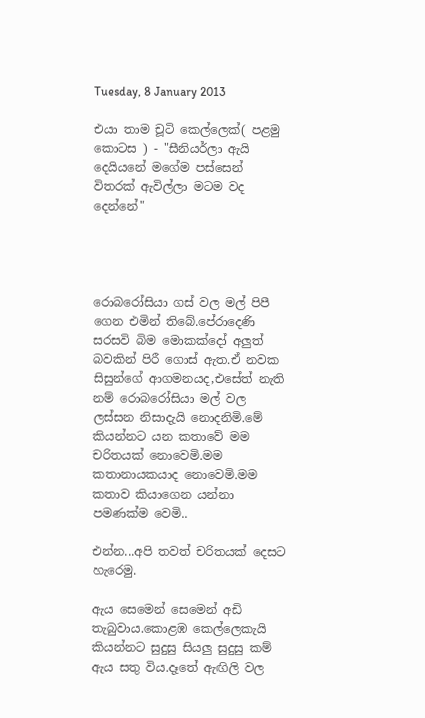Tuesday, 8 January 2013

එයා තාම චූටි කෙල්ලෙක්( පළමු කොටස ) - "සීනියර්ලා ඇයි දෙයියනේ මගේම පස්සෙන් විතරක් ඇවිල්ලා මටම වද දෙන්නේ"




රොබරෝසියා ගස් වල මල් පිපී ගෙන එමින් තිබේ.පේරාදෙණි සරසවි බිම මොකක්දෝ අලුත් බවකින් පිරී ගොස් ඇත.ඒ නවක සිසුන්ගේ ආගමනයද,එසේත් නැති නම් රොබරෝසියා මල් වල ලස්සන නිසාදැයි නොදනිමි.මේ කියන්නට යන කතාවේ මම චරිතයක් නොවෙමි.මම කතානායකයාද නොවෙමි.මම කතාව කියාගෙන යන්නා පමණක්ම වෙමි..

එන්න...අපි තවත් චරිතයක් දෙසට හැරෙමු.

ඇය සෙමෙන් සෙමෙන් අඩි තැබුවාය.කොළඹ කෙල්ලෙකැයි කියන්නට සුදුසු සියලු සුදුසු කම් ඇය සතු විය.දෑතේ ඇඟිලි වල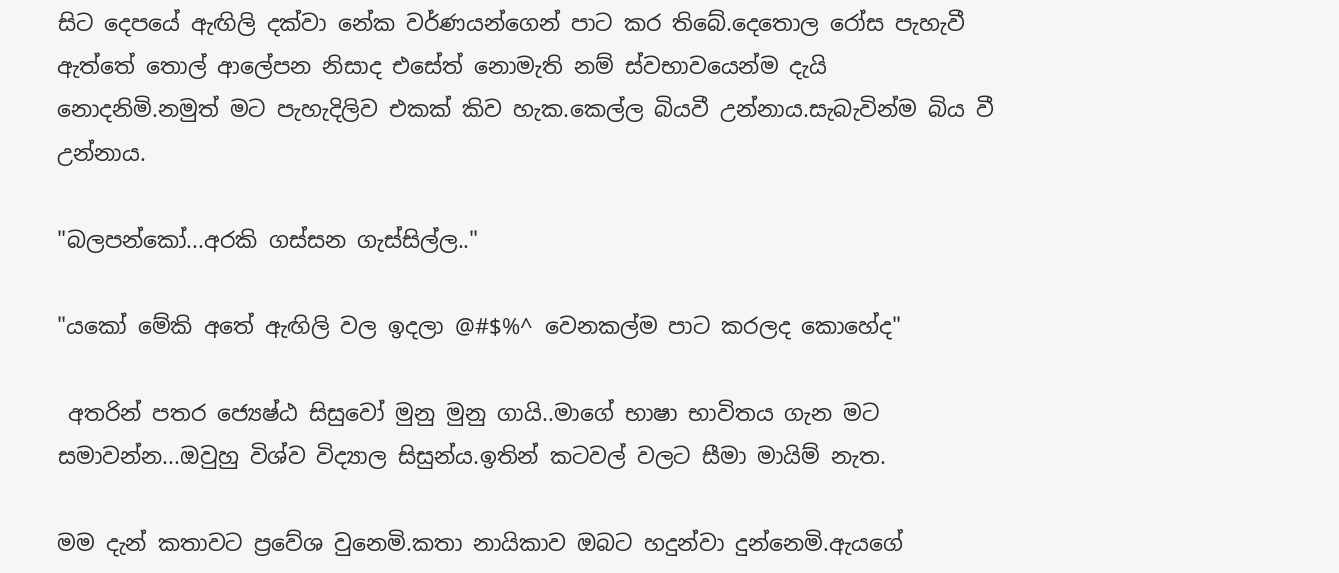සිට දෙපයේ ඇඟිලි දක්වා නේක වර්ණයන්ගෙන් පාට කර තිබේ.දෙතොල රෝස පැහැවී ඇත්තේ තොල් ආලේපන නිසාද එසේත් නොමැති නම් ස්වභාවයෙන්ම දැයි නොදනිමි.නමුත් මට පැහැදිලිව එකක් කිව හැක.කෙල්ල බියවී උන්නාය.සැබැවින්ම බිය වී උන්නාය.

"බලපන්කෝ...අරකි ගස්සන ගැස්සිල්ල.."

"යකෝ මේකි අතේ ඇඟිලි වල ඉදලා @#$%^ වෙනකල්ම පාට කරලද කොහේද"

 අතරින් පතර ජ්‍යෙෂ්ඨ සිසුවෝ මුනු මුනු ගායි..මාගේ භාෂා භාවිතය ගැන මට සමාවන්න...ඔවුහු විශ්ව විද්‍යාල සිසුන්ය.ඉතින් කටවල් වලට සීමා මායිම් නැත.

මම දැන් කතාවට ප්‍රවේශ වුනෙමි.කතා නායිකාව ඔබට හදුන්වා දුන්නෙමි.ඇයගේ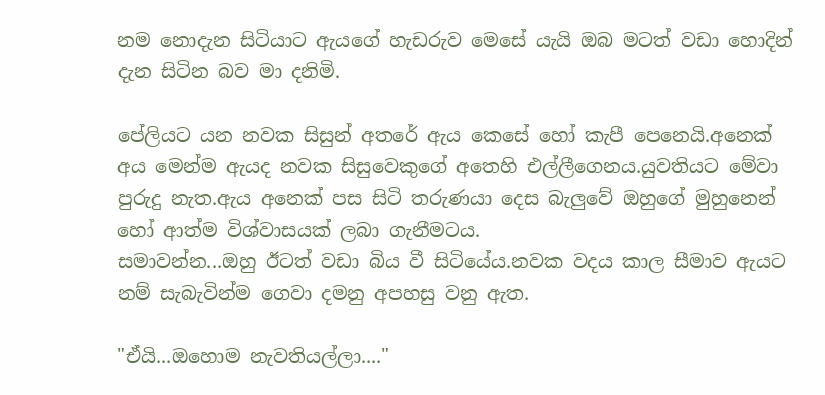නම නොදැන සිටියාට ඇයගේ හැඩරුව මෙසේ යැයි ඔබ මටත් වඩා හොදින් දැන සිටින බව මා දනිමි.

පේලියට යන නවක සිසුන් අතරේ ඇය කෙසේ හෝ කැපී පෙනෙයි.අනෙක් අය මෙන්ම ඇයද නවක සිසුවෙකුගේ අතෙහි එල්ලීගෙනය.යුවතියට මේවා පුරුදු නැත.ඇය අනෙක් පස සිටි තරුණයා දෙස බැලුවේ ඔහුගේ මුහුනෙන් හෝ ආත්ම විශ්වාසයක් ලබා ගැනීමටය.
සමාවන්න...ඔහු ඊටත් වඩා බිය වී සිටියේය.නවක වදය කාල සීමාව ඇයට නම් සැබැවින්ම ගෙවා දමනු අපහසු වනු ඇත.

"ඒයි...ඔහොම නැවතියල්ලා...."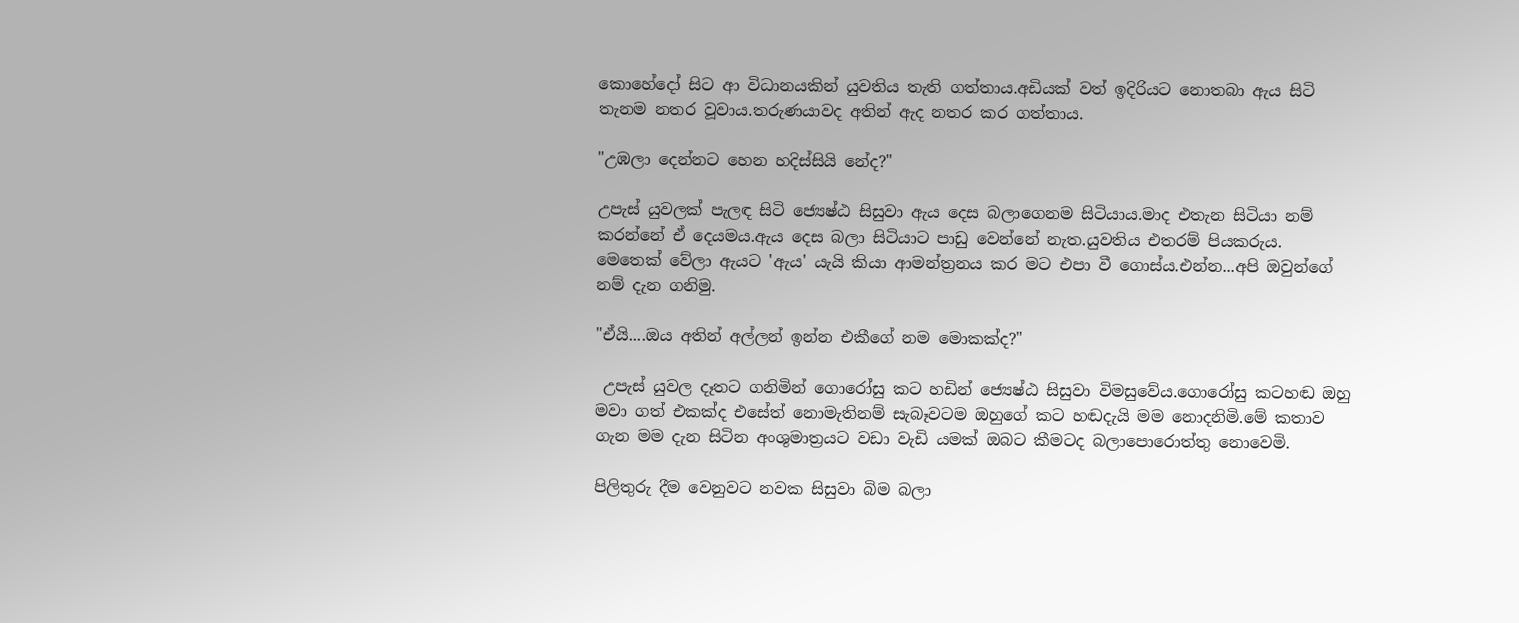කොහේදෝ සිට ආ විධානයකින් යුවතිය තැති ගත්තාය.අඩියක් වත් ඉදිරියට නොතබා ඇය සිටි තැනම නතර වූවාය.තරුණයාවද අතින් ඇද නතර කර ගත්තාය.

"උඹලා දෙන්නට හෙන හදිස්සියි නේද?"

උපැස් යුවලක් පැලඳ සිටි ජ්‍යෙෂ්ඨ සිසුවා ඇය දෙස බලාගෙනම සිටියාය.මාද එතැන සිටියා නම් කරන්නේ ඒ දෙයමය.ඇය දෙස බලා සිටියාට පාඩු වෙන්නේ නැත.යුවතිය එතරම් පියකරුය.
මෙතෙක් වේලා ඇයට 'ඇය' යැයි කියා ආමන්ත්‍රනය කර මට එපා වී ගොස්ය.එන්න...අපි ඔවුන්ගේ නම් දැන ගනිමු.

"ඒයි....ඔය අතින් අල්ලන් ඉන්න එකීගේ නම මොකක්ද?"

 උපැස් යුවල දෑතට ගනිමින් ගොරෝසු කට හඩින් ජ්‍යෙෂ්ඨ සිසුවා විමසුවේය.ගොරෝසු කටහඬ ඔහු මවා ගත් එකක්ද එසේත් නොමැතිනම් සැබෑවටම ඔහුගේ කට හඬදැයි මම නොදනිමි.මේ කතාව ගැන මම දැන සිටින අංශුමාත්‍රයට වඩා වැඩි යමක් ඔබට කීමටද බලාපොරොත්තු නොවෙමි.

පිලිතුරු දීම වෙනුවට නවක සිසුවා බිම බලා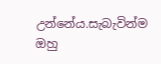උන්නේය.සැබැවින්ම ඔහු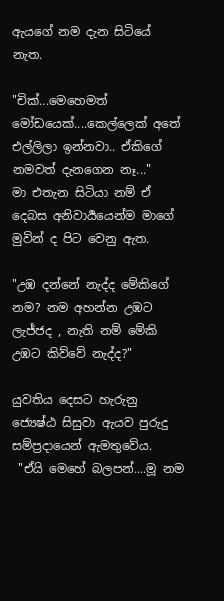ඇයගේ නම දැන සිටියේ නැත.

"චික්...මෙහෙමත් මෝඩයෙක්....කෙල්ලෙක් අතේ එල්ලිලා ඉන්නවා.. ඒකිගේ නමවත් දැනගෙන නෑ..."
මා එතැන සිටියා නම් ඒ දෙබස අනිවාර්‍යයෙන්ම මාගේ මුවින් ද පිට වෙනු ඇත.

"උඹ දන්නේ නැද්ද මේකිගේ නම? නම අහන්න උඹට ලැජ්ජද , නැති නම් මේකි උඹට කිව්වේ නැද්ද?"

යුවතිය දෙසට හැරුනු ජ්‍යෙෂ්ඨ සිසුවා ඇයව පුරුදු සම්ප්‍රදායෙන් ඇමතුවේය.
 "ඒයි මෙහේ බලපන්....මූ නම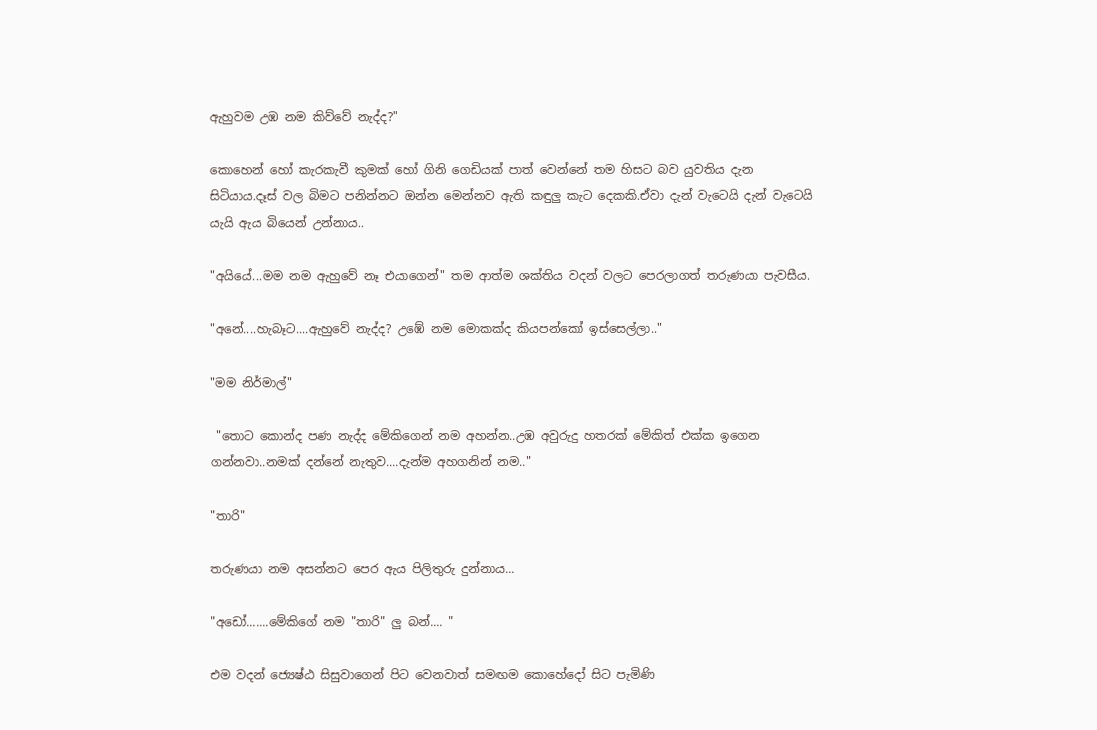ඇහුවම උඹ නම කිව්වේ නැද්ද?"

කොහෙන් හෝ කැරකැවී කුමක් හෝ ගිනි ගෙඩියක් පාත් වෙන්නේ තම හිසට බව යුවතිය දැන සිටියාය.දෑස් වල බිමට පනින්නට ඔන්න මෙන්නව ඇති කඳුලු කැට දෙකකි.ඒවා දැන් වැටෙයි දැන් වැටෙයි යැයි ඇය බියෙන් උන්නාය..

"අයියේ...මම නම ඇහුවේ නෑ එයාගෙන්" තම ආත්ම ශක්තිය වදන් වලට පෙරලාගත් තරුණයා පැවසීය.

"අනේ....හැබෑට....ඇහුවේ නැද්ද? උඹේ නම මොකක්ද කියපන්කෝ ඉස්සෙල්ලා.."

"මම නිර්මාල්"

 "තොට කොන්ද පණ නැද්ද මේකිගෙන් නම අහන්න..උඹ අවුරුදු හතරක් මේකිත් එක්ක ඉගෙන ගන්නවා..නමක් දන්නේ නැතුව....දැන්ම අහගනින් නම.."

"තාරි"

තරුණයා නම අසන්නට පෙර ඇය පිලිතුරු දුන්නාය...

"අඩෝ.......මේකිගේ නම "තාරි" ලු බන්.... "

එම වදන් ජ්‍යෙෂ්ඨ සිසුවාගෙන් පිට වෙනවාත් සමඟම කොහේදෝ සිට පැමිණි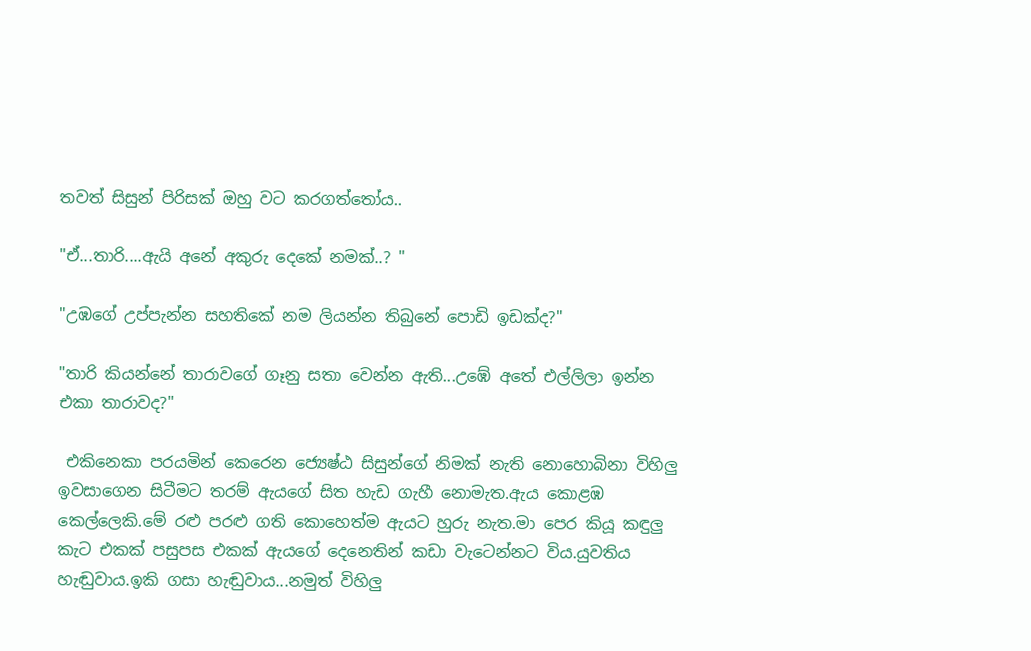තවත් සිසුන් පිරිසක් ඔහු වට කරගත්තෝය..

"ඒ...තාරි....ඇයි අනේ අකුරු දෙකේ නමක්..? "

"උඹගේ උප්පැන්න සහතිකේ නම ලියන්න තිබුනේ පොඩි ඉඩක්ද?"

"තාරි කියන්නේ තාරාවගේ ගෑනු සතා වෙන්න ඇති...උඹේ අතේ එල්ලිලා ඉන්න එකා තාරාවද?"

 එකිනෙකා පරයමින් කෙරෙන ජ්‍යෙෂ්ඨ සිසුන්ගේ නිමක් නැති නොහොබිනා විහිලු ඉවසාගෙන සිටීමට තරම් ඇයගේ සිත හැඩ ගැහී නොමැත.ඇය කොළඹ කෙල්ලෙකි.මේ රළු පරළු ගති කොහෙත්ම ඇයට හුරු නැත.මා පෙර කියූ කඳුලු කැට එකක් පසුපස එකක් ඇයගේ දෙනෙතින් කඩා වැටෙන්නට විය.යුවතිය හැඬුවාය.ඉකි ගසා හැඬුවාය...නමුත් විහිලු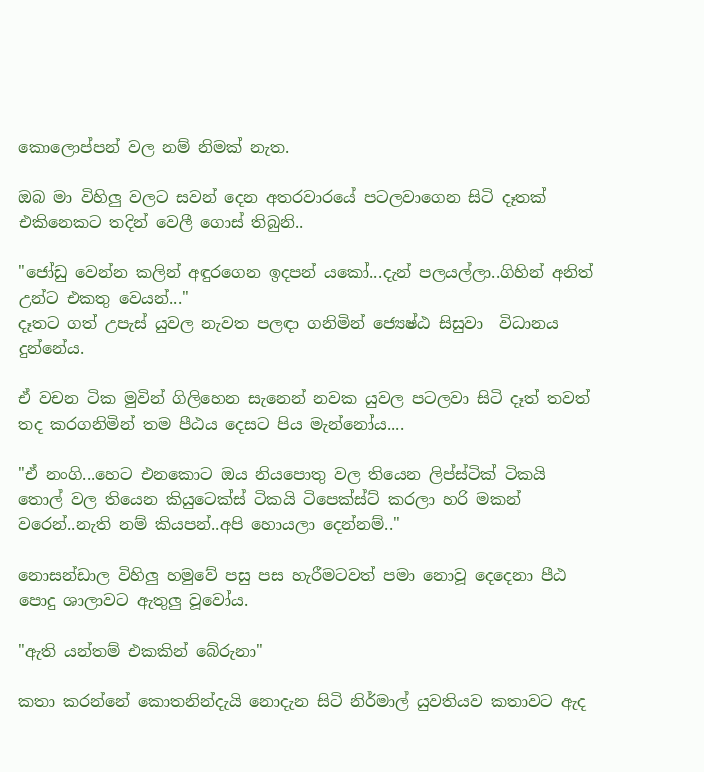කොලොප්පන් වල නම් නිමක් නැත.

ඔබ මා විහිලු වලට සවන් දෙන අතරවාරයේ පටලවාගෙන සිටි දෑතක් එකිනෙකට තදින් වෙලී ගොස් තිබුනි..

"ජෝඩු වෙන්න කලින් අඳුරගෙන ඉදපන් යකෝ...දැන් පලයල්ලා..ගිහින් අනිත් උන්ට එකතු වෙයන්..."
දෑතට ගත් උපැස් යුවල නැවත පලඳා ගනිමින් ජ්‍යෙෂ්ඨ සිසුවා  විධානය දුන්නේය.

ඒ වචන ටික මුවින් ගිලිහෙන සැනෙන් නවක යුවල පටලවා සිටි දෑත් තවත් තද කරගනිමින් තම පීඨය දෙසට පිය මැන්නෝය....

"ඒ නංගි...හෙට එනකොට ඔය නියපොතු වල තියෙන ලිප්ස්ටික් ටිකයි තොල් වල තියෙන කියුටෙක්ස් ටිකයි ටිපෙක්ස්ට් කරලා හරි මකන් වරෙන්..නැති නම් කියපන්..අපි හොයලා දෙන්නම්.."

නොසන්ඩාල විහිලු හමුවේ පසු පස හැරීමටවත් පමා නොවූ දෙදෙනා පීඨ පොදු ශාලාවට ඇතුලු වූවෝය.

"ඇති යන්තම් එකකින් බේරුනා"

කතා කරන්නේ කොතනින්දැයි නොදැන සිටි නිර්මාල් යුවතියව කතාවට ඇද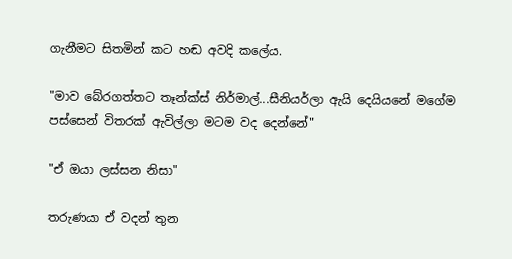ගැනීමට සිතමින් කට හඬ අවදි කලේය.

"මාව බේරගත්තට තෑන්ක්ස් නිර්මාල්...සීනියර්ලා ඇයි දෙයියනේ මගේම පස්සෙන් විතරක් ඇවිල්ලා මටම වද දෙන්නේ"

"ඒ ඔයා ලස්සන නිසා"

තරුණයා ඒ වදන් තුන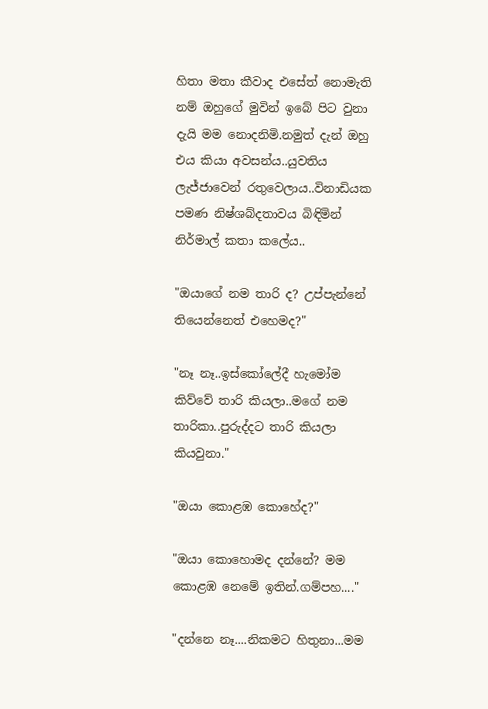හිතා මතා කීවාද එසේත් නොමැති නම් ඔහුගේ මුවින් ඉබේ පිට වුනා දැයි මම නොදනිමි.නමුත් දැන් ඔහු එය කියා අවසන්ය..යුවතිය ලැජ්ජාවෙන් රතුවෙලාය..විනාඩියක පමණ නිෂ්ශබ්දතාවය බිඳිමින් නිර්මාල් කතා කලේය..

"ඔයාගේ නම තාරි ද? උප්පැන්නේ තියෙන්නෙත් එහෙමද?"

"නෑ නෑ..ඉස්කෝලේදී හැමෝම කිව්වේ තාරි කියලා..මගේ නම තාරිකා..පුරුද්දට තාරි කියලා කියවුනා."

"ඔයා කොළඹ කොහේද?"

"ඔයා කොහොමද දන්නේ? මම කොළඹ නෙමේ ඉතින්.ගම්පහ...."

"දන්නෙ නෑ....නිකමට හිතුනා...මම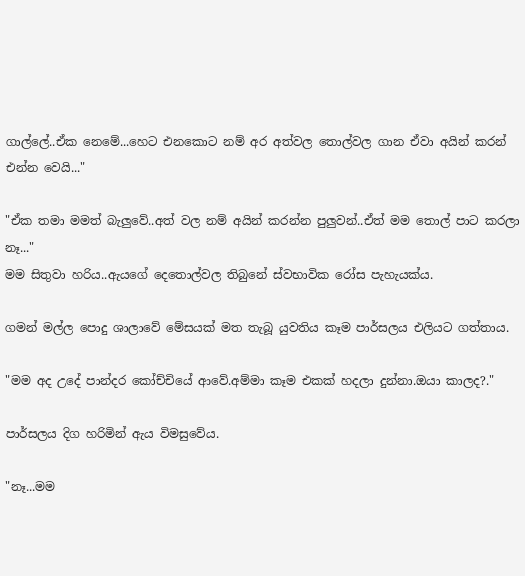ගාල්ලේ..ඒක නෙමේ...හෙට එනකොට නම් අර අත්වල තොල්වල ගාන ඒවා අයින් කරන් එන්න වෙයි..."

"ඒක තමා මමත් බැලුවේ..අත් වල නම් අයින් කරන්න පුලුවන්..ඒත් මම තොල් පාට කරලා නෑ..."
මම සිතුවා හරිය..ඇයගේ දෙතොල්වල තිබුනේ ස්වභාවික රෝස පැහැයක්ය.

ගමන් මල්ල පොදු ශාලාවේ මේසයක් මත තැබූ යුවතිය කෑම පාර්සලය එලියට ගත්තාය.

"මම අද උදේ පාන්දර කෝච්චියේ ආවේ.අම්මා කෑම එකක් හදලා දුන්නා.ඔයා කාලද?."

පාර්සලය දිග හරිමින් ඇය විමසුවේය.

"නෑ...මම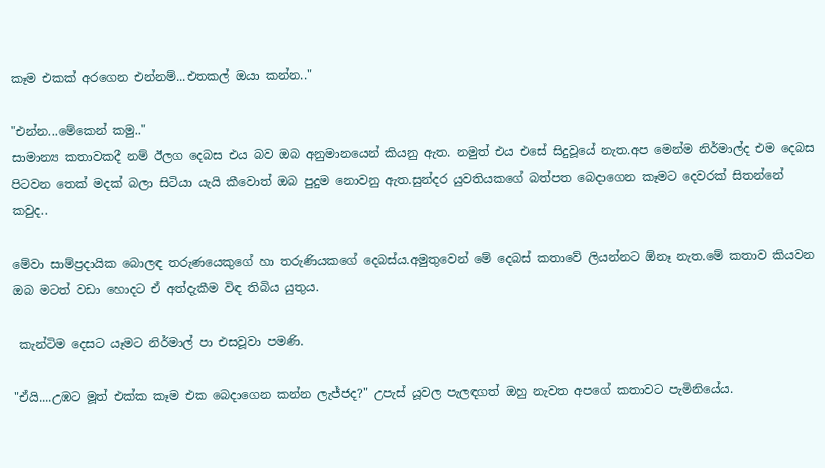කෑම එකක් අරගෙන එන්නම්...එතකල් ඔයා කන්න.."

"එන්න...මේකෙන් කමු.."
සාමාන්‍ය කතාවකදී නම් ඊලග දෙබස එය බව ඔබ අනුමානයෙන් කියනු ඇත. නමුත් එය එසේ සිදුවූයේ නැත.අප මෙන්ම නිර්මාල්ද එම දෙබස පිටවන තෙක් මදක් බලා සිටියා යැයි කීවොත් ඔබ පුදුම නොවනු ඇත.සුන්දර යුවතියකගේ බත්පත බෙදාගෙන කෑමට දෙවරක් සිතන්නේ කවුද..

මේවා සාම්ප්‍රදායික බොලඳ තරුණයෙකුගේ හා තරුණියකගේ දෙබස්ය.අමුතුවෙන් මේ දෙබස් කතාවේ ලියන්නට ඕනෑ නැත.මේ කතාව කියවන ඔබ මටත් වඩා හොදට ඒ අත්දැකීම විඳ තිබිය යුතුය.

 කැන්ටිම දෙසට යෑමට නිර්මාල් පා එසවූවා පමණි.

"ඒයි....උඹට මූත් එක්ක කෑම එක බෙදාගෙන කන්න ලැජ්ජද?" උපැස් යූවල පැලඳගත් ඔහු නැවත අපගේ කතාවට පැමිනියේය.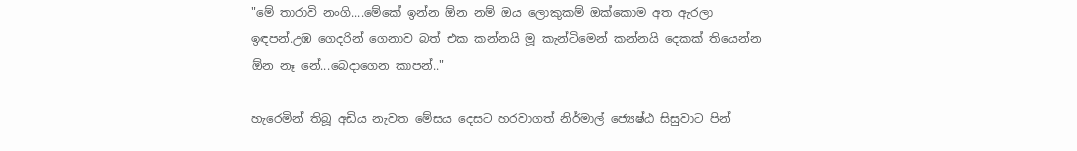"මේ තාරාවි නංගි....මේකේ ඉන්න ඕන නම් ඔය ලොකුකම් ඔක්කොම අත ඇරලා ඉඳපන්.උඹ ගෙදරින් ගෙනාව බත් එක කන්නයි මූ කැන්ටිමෙන් කන්නයි දෙකක් තියෙන්න ඕන නෑ නේ...බෙදාගෙන කාපන්.."

හැරෙමින් තිබූ අඩිය නැවත මේසය දෙසට හරවාගත් නිර්මාල් ජ්‍යෙෂ්ඨ සිසුවාට පින්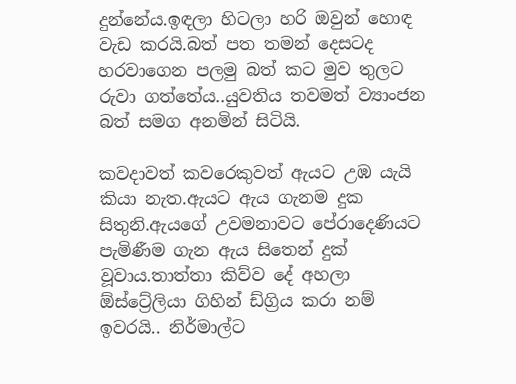දුන්නේය.ඉඳලා හිටලා හරි ඔවුන් හොඳ වැඩ කරයි.බත් පත තමන් දෙසටද හරවාගෙන පලමු බත් කට මුව තුලට රුවා ගත්තේය..යුවතිය තවමත් ව්‍යාංජන බත් සමග අනමින් සිටියි.

කවදාවත් කවරෙකුවත් ඇයට උඹ යැයි කියා නැත.ඇයට ඇය ගැනම දුක සිතුනි.ඇයගේ උවමනාවට පේරාදෙණියට පැමිණීම ගැන ඇය සිතෙන් දුක් වූවාය.තාත්තා කිව්ව දේ අහලා ඕස්ට්‍රේලියා ගිහින් ඩ්ග්‍රිය කරා නම් ඉවරයි.. නිර්මාල්ට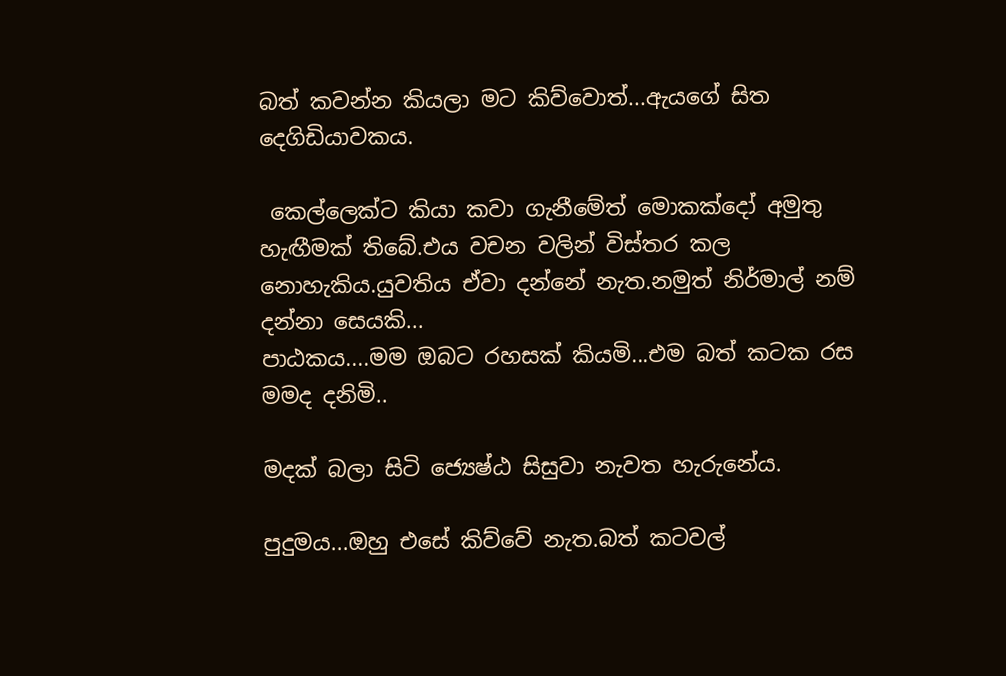බත් කවන්න කියලා මට කිව්වොත්...ඇයගේ සිත දෙගිඩියාවකය.

 කෙල්ලෙක්ට කියා කවා ගැනීමේත් මොකක්දෝ අමුතු හැඟීමක් තිබේ.එය වචන වලින් විස්තර කල නොහැකිය.යුවතිය ඒවා දන්නේ නැත.නමුත් නිර්මාල් නම් දන්නා සෙයකි...
පාඨකය....මම ඔබට රහසක් කියමි...එම බත් කටක රස මමද දනිමි..

මදක් බලා සිටි ජ්‍යෙෂ්ඨ සිසුවා නැවත හැරුනේය.

පුදුමය...ඔහු එසේ කිව්වේ නැත.බත් කටවල්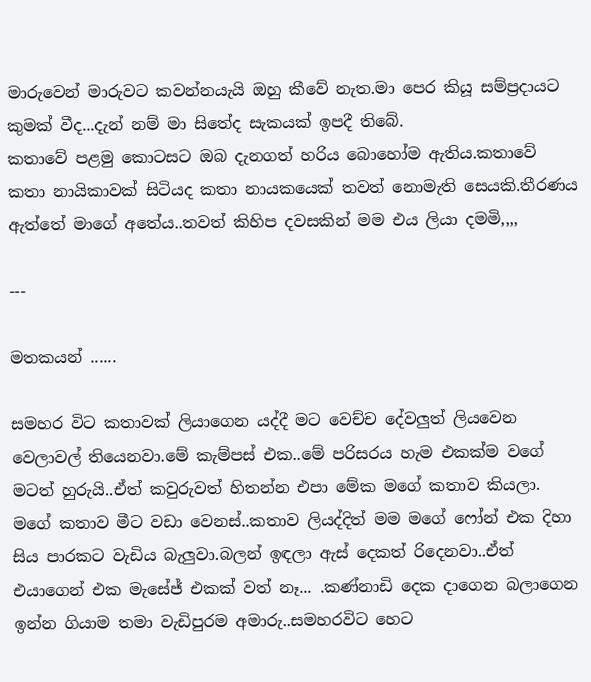මාරුවෙන් මාරුවට කවන්නයැයි ඔහු කීවේ නැත.මා පෙර කියූ සම්ප්‍රදායට කුමක් වීද...දැන් නම් මා සිතේද සැකයක් ඉපදී තිබේ.
කතාවේ පළමු කොටසට ඔබ දැනගත් හරිය බොහෝම ඇතිය.කතාවේ කතා නායිකාවක් සිටියද කතා නායකයෙක් තවත් නොමැති සෙයකි.තීරණය ඇත්තේ මාගේ අතේය..තවත් කිහිප දවසකින් මම එය ලියා දමමි,,,,

---

මතකයන් ......

සමහර විට කතාවක් ලියාගෙන යද්දී මට වෙච්ච දේවලුත් ලියවෙන වෙලාවල් තියෙනවා.මේ කැම්පස් එක..මේ පරිසරය හැම එකක්ම වගේ මටත් හුරුයි..ඒත් කවුරුවත් හිතන්න එපා මේක මගේ කතාව කියලා.
මගේ කතාව මීට වඩා වෙනස්..කතාව ලියද්දිත් මම මගේ ෆෝන් එක දිහා සිය පාරකට වැඩිය බැලුවා.බලන් ඉඳලා ඇස් දෙකත් රිදෙනවා..ඒත් එයාගෙන් එක මැසේජ් එකක් වත් නෑ... .කණ්නාඩි දෙක දාගෙන බලාගෙන ඉන්න ගියාම තමා වැඩිපුරම අමාරු..සමහරවිට හෙට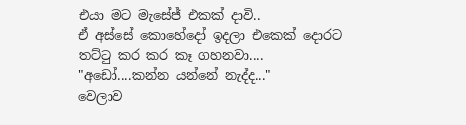එයා මට මැසේජ් එකක් දාවි..
ඒ අස්සේ කොහේදෝ ඉදලා එකෙක් දොරට තට්ටු කර කර කෑ ගහනවා....
"අඩෝ....කන්න යන්නේ නැද්ද..."
වෙලාව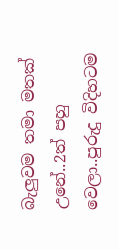බැලුවම තමා මතක් උනේ..2ත් පහු වෙලා..පුරුදු විදිහටම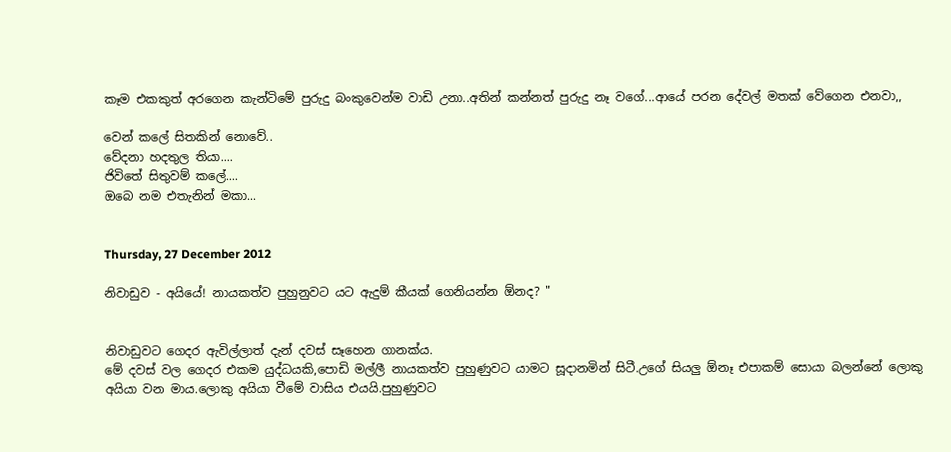කෑම එකකුත් අරගෙන කැන්ටිමේ පුරුදු බංකුවෙන්ම වාඩි උනා..අතින් කන්නත් පුරුදු නෑ වගේ...ආයේ පරන දේවල් මතක් වේගෙන එනවා,,

වෙන් කලේ සිතකින් නොවේ..
වේදනා හදතුල තියා....
ජිවිතේ සිතුවම් කලේ....
ඔබෙ නම එතැනින් මකා...


Thursday, 27 December 2012

නිවාඩුව - අයියේ! නායකත්ව පුහුනුවට යට ඇදුම් කීයක් ගෙනියන්න ඕනද? "


නිවාඩුවට ගෙදර ඇවිල්ලාත් දැන් දවස් සෑහෙන ගානක්ය.
මේ දවස් වල ගෙදර එකම යුද්ධයකි,පොඩි මල්ලී නායකත්ව පුහුණුවට යාමට සූදානමින් සිටී.උගේ සියලු ඕනෑ එපාකම් සොයා බලන්නේ ලොකු අයියා වන මාය.ලොකු අයියා වීමේ වාසිය එයයි.පුහුණුවට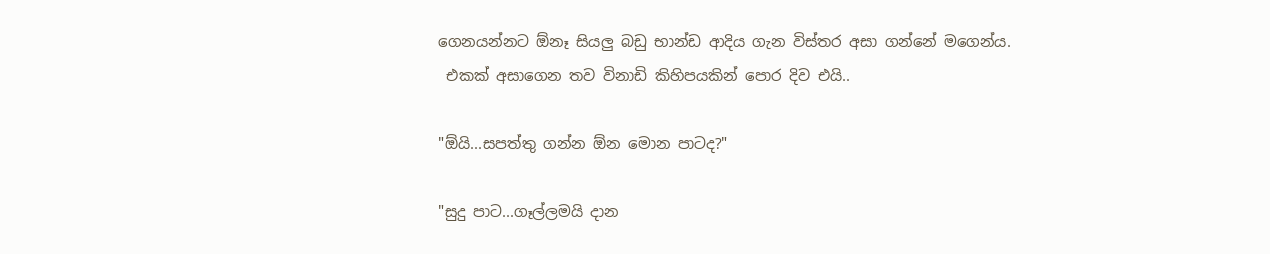ගෙනයන්නට ඕනෑ සියලු බඩු භාන්ඩ ආදිය ගැන විස්තර අසා ගන්නේ මගෙන්ය.
 එකක් අසාගෙන තව විනාඩි කිහිපයකින් පොර දිව එයි..

"ඕයි...සපත්තු ගන්න ඕන මොන පාටද?"

"සුදු පාට...ගෑල්ලමයි දාන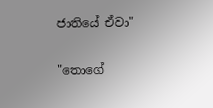ජාතියේ ඒවා"

"තොගේ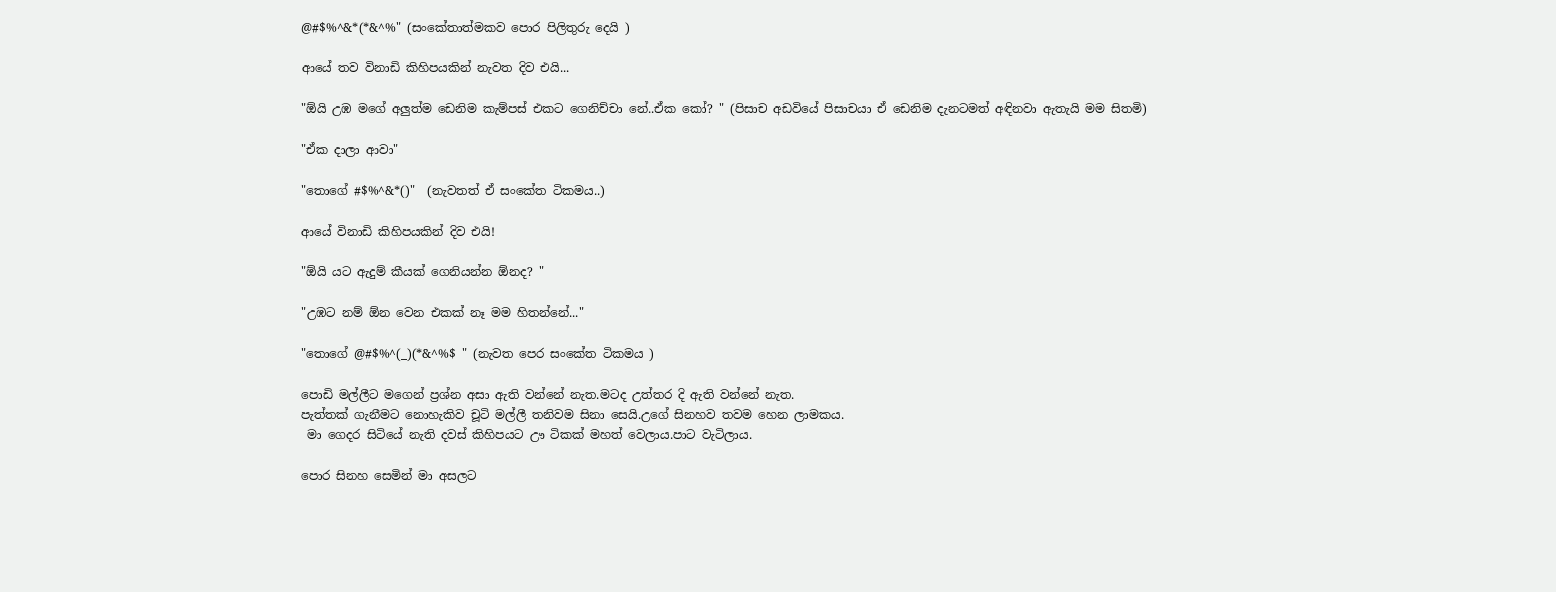@#$%^&*(*&^%" (සංකේතාත්මකව පොර පිලිතුරු දෙයි )

ආයේ තව විනාඩි කිහිපයකින් නැවත දිව එයි...

"ඕයි උඹ මගේ අලුත්ම ඩෙනිම කැම්පස් එකට ගෙනිච්චා නේ..ඒක කෝ? " (පිසාච අඩවියේ පිසාචයා ඒ ඩෙනිම දැනටමත් අඳිනවා ඇතැයි මම සිතමි)

"ඒක දාලා ආවා"

"තොගේ #$%^&*()"  (නැවතත් ඒ සංකේත ටිකමය..)

ආයේ විනාඩි කිහිපයකින් දිව එයි!

"ඕයි යට ඇදුම් කීයක් ගෙනියන්න ඕනද? "

"උඹට නම් ඕන වෙන එකක් නෑ මම හිතන්නේ..."

"තොගේ @#$%^(_)(*&^%$ " (නැවත පෙර සංකේත ටිකමය )

පොඩි මල්ලීට මගෙන් ප්‍රශ්න අසා ඇති වන්නේ නැත.මටද උත්තර දි ඇති වන්නේ නැත.
පැත්තක් ගැනීමට නොහැකිව චූටි මල්ලී තනිවම සිනා සෙයි.උගේ සිනහව තවම හෙන ලාමකය.
 මා ගෙදර සිටියේ නැති දවස් කිහිපයට ඌ ටිකක් මහත් වෙලාය.පාට වැටිලාය.

පොර සිනහ සෙමින් මා අසලට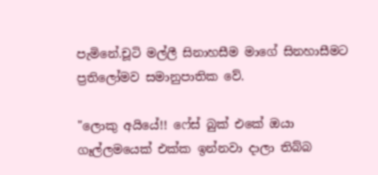පැමිනේ.චූටි මල්ලී සිනාහසීම මාගේ සිනහාසීමට ප්‍රතිලෝමව සමානුපාතික වේ.

"ලොකු අයියේ!! ෆේස් බුක් එකේ ඔයා ගෑල්ලමයෙක් එක්ක ඉන්නවා දාලා තිබ්බ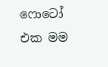ෆොටෝ එක මම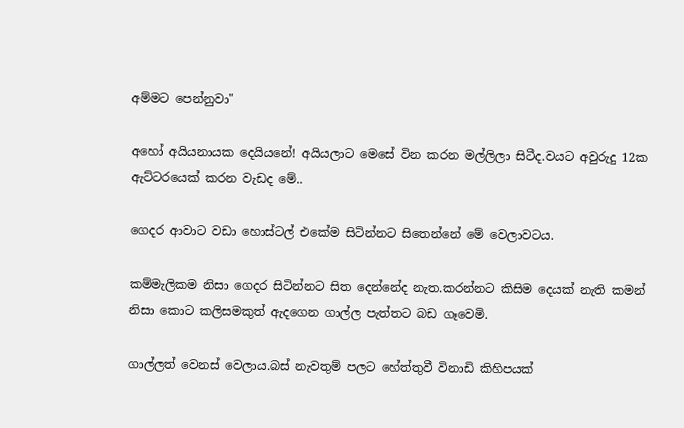අම්මට පෙන්නුවා"

අහෝ අයියනායක දෙයියනේ! අයියලාට මෙසේ වින කරන මල්ලිලා සිටීද.වයට අවුරුදු 12ක ඇට්ටරයෙක් කරන වැඩද මේ..

ගෙදර ආවාට වඩා හොස්ටල් එකේම සිටින්නට සිතෙන්නේ මේ වෙලාවටය.

කම්මැලිකම නිසා ගෙදර සිටින්නට සිත දෙන්නේද නැත.කරන්නට කිසිම දෙයක් නැති කමන් නිසා කොට කලිසමකුත් ඇදගෙන ගාල්ල පැත්තට බඩ ගෑවෙමි.

ගාල්ලත් වෙනස් වෙලාය.බස් නැවතුම් පලට හේත්තුවී විනාඩි කිහිපයක්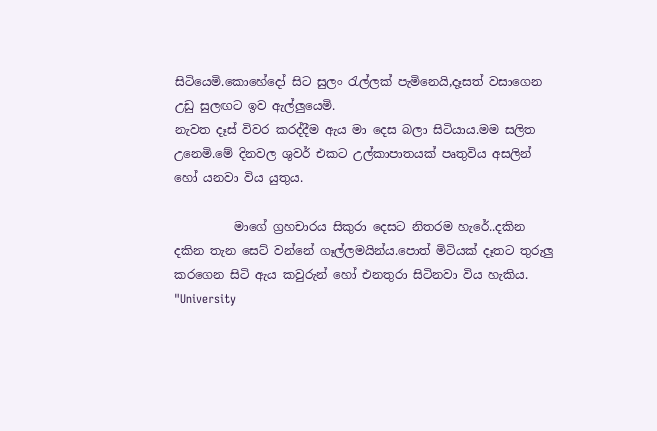සිටියෙමි.කොහේදෝ සිට සුලං රැල්ලක් පැමිනෙයි,දෑසත් වසාගෙන උඩු සුලඟට ඉව ඇල්ලුයෙමි.
නැවත දෑස් විවර කරද්දීම ඇය මා දෙස බලා සිටියාය.මම සලිත උනෙමි.මේ දිනවල ශුවර් එකට උල්කාපාතයක් පෘතුවිය අසලින් හෝ යනවා විය යුතුය.

          මාගේ ග්‍රහචාරය සිකුරා දෙසට නිතරම හැරේ..දකින දකින තැන සෙට් වන්නේ ගෑල්ලමයින්ය.පොත් මිටියක් දෑතට තුරුලු කරගෙන සිටි ඇය කවුරුන් හෝ එනතුරා සිටිනවා විය හැකිය. "University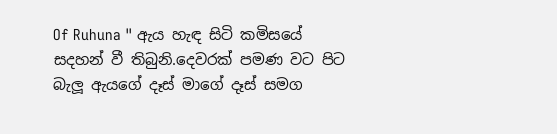Of Ruhuna " ඇය හැඳ සිටි කමිසයේ සදහන් වී තිබුනි.දෙවරක් පමණ වට පිට බැලූ ඇයගේ දෑස් මාගේ දෑස් සමග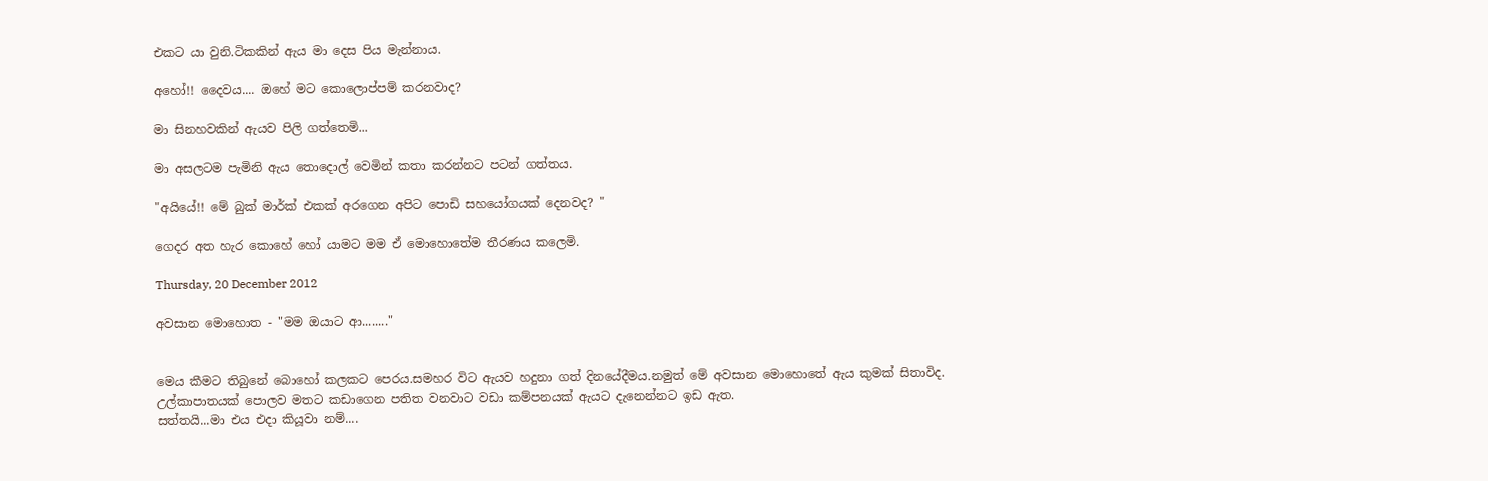එකට යා වුනි.ටිකකින් ඇය මා දෙස පිය මැන්නාය.

අහෝ!! දෛවය.... ඔහේ මට කොලොප්පම් කරනවාද?

මා සිනහවකින් ඇයව පිලි ගත්තෙමි...

මා අසලටම පැමිනි ඇය තොදොල් වෙමින් කතා කරන්නට පටන් ගත්තය.

"අයියේ!! මේ බුක් මාර්ක් එකක් අරගෙන අපිට පොඩි සහයෝගයක් දෙනවද? "

ගෙදර අත හැර කොහේ හෝ යාමට මම ඒ මොහොතේම තීරණය කලෙමි.

Thursday, 20 December 2012

අවසාන මොහොත - "මම ඔයාට ආ........"


මෙය කීමට තිබුනේ බොහෝ කලකට පෙරය.සමහර විට ඇයව හදුනා ගත් දිනයේදීමය.නමුත් මේ අවසාන මොහොතේ ඇය කුමක් සිතාවිද.
උල්කාපාතයක් පොලව මතට කඩාගෙන පතිත වනවාට වඩා කම්පනයක් ඇයට දැනෙන්නට ඉඩ ඇත.
සත්තයි...මා එය එදා කියූවා නම්....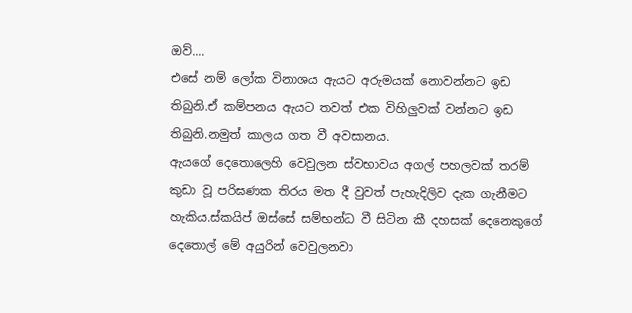ඔව්....
එසේ නම් ලෝක විනාශය ඇයට අරුමයක් නොවන්නට ඉඩ තිබුනි.ඒ කම්පනය ඇයට තවත් එක විහිලුවක් වන්නට ඉඩ තිබුනි.නමුත් කාලය ගත වී අවසානය.
ඇයගේ දෙතොලෙහි වෙවුලන ස්වභාවය අගල් පහලවක් තරම් කුඩා වූ පරිඝණක තිරය මත දී වුවත් පැහැදිලිව දැක ගැනීමට හැකිය.ස්කයිප් ඔස්සේ සම්භන්ධ වී සිටින කී දහසක් දෙනෙකුගේ දෙතොල් මේ අයුරින් වෙවුලනවා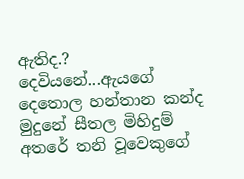ඇතිද.?
දෙවියනේ...ඇයගේ දෙතොල හන්තාන කන්ද මුදුනේ සීතල මිහිදුම් අතරේ තනි වූවෙකුගේ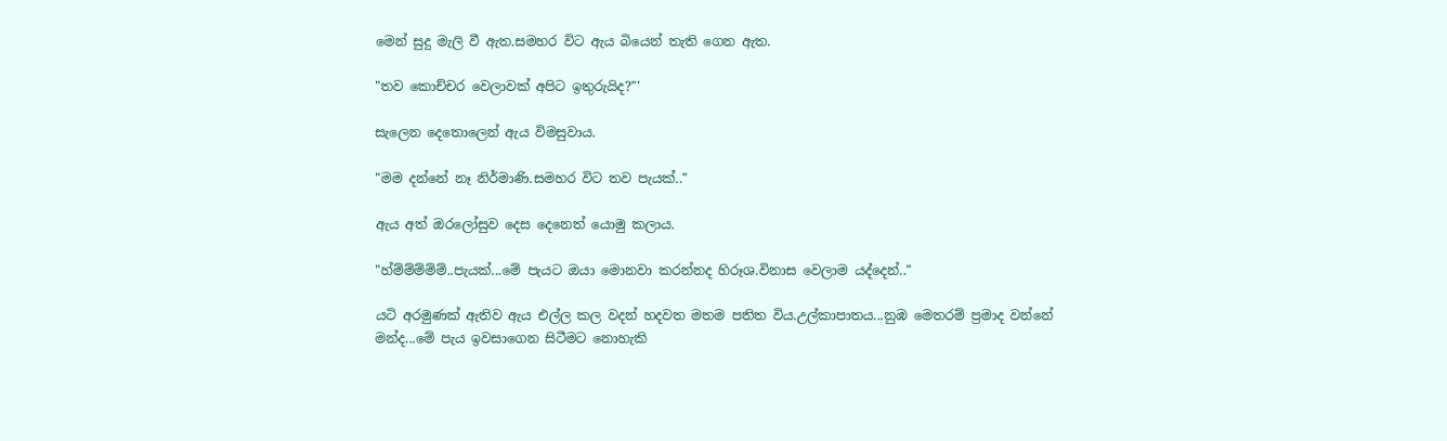මෙන් සුදු මැලි වී ඇත.සමහර විට ඇය බියෙන් තැති ගෙන ඇත.

"තව කොච්චර වෙලාවක් අපිට ඉතුරුයිද?"'

සැලෙන දෙතොලෙන් ඇය විමසුවාය.

"මම දන්නේ නෑ නිර්මාණි.සමහර විට තව පැයක්.."

ඇය අත් ඔරලෝසුව දෙස දෙනෙත් යොමු කලාය.

"හ්ම්ම්ම්ම්ම්..පැයක්...මේ පැයට ඔයා මොනවා කරන්නද හිරූශ.විනාස වෙලාම යද්දෙන්.."

යටි අරමුණක් ඇතිව ඇය එල්ල කල වදන් හදවත මතම පතිත විය.උල්කාපාතය...නුඹ මෙතරම් ප්‍රමාද වන්නේ මන්ද...මේ පැය ඉවසාගෙන සිටීමට නොහැකි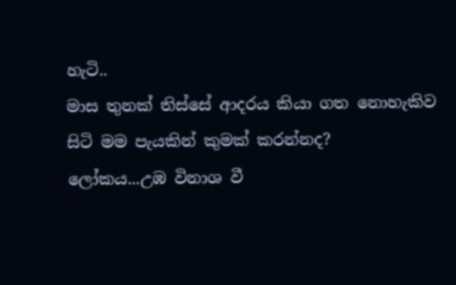හැටි..
මාස තුනක් තිස්සේ ආදරය කියා ගත නොහැකිව සිටි මම පැයකින් කුමක් කරන්නද?
ලෝකය...උඹ විනාශ වී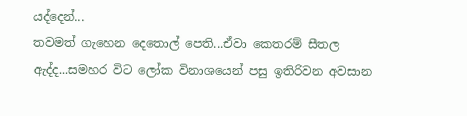යද්දෙන්...
තවමත් ගැහෙන දෙතොල් පෙති...ඒවා කෙතරම් සීතල ඇද්ද...සමහර විට ලෝක විනාශයෙන් පසු ඉතිරිවන අවසාන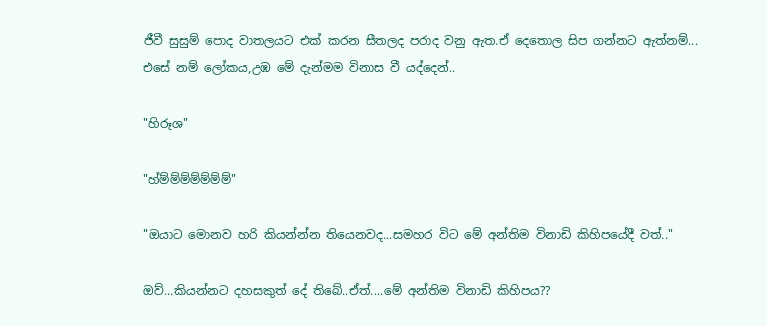ජීවී සුසුම් පොද වාතලයට එක් කරන සීතලද පරාද වනු ඇත.ඒ දෙතොල සිප ගන්නට ඇත්නම්...
එසේ නම් ලෝකය,උඹ මේ දැන්මම විනාස වී යද්දෙන්..

"හිරූශ"

"හ්ම්ම්ම්ම්ම්ම්ම්"

"ඔයාට මොනව හරි කියන්න්න තියෙනවද...සමහර විට මේ අන්තිම විනාඩි කිහිපයේදී වත්.."

ඔව්...කියන්නට දහසකුත් දේ තිබේ..ඒත්....මේ අන්තිම විනාඩි කිහිපය??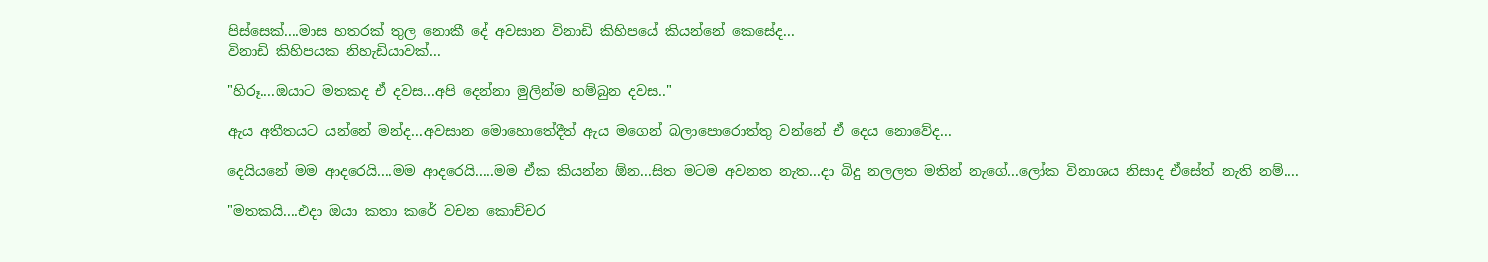පිස්සෙක්....මාස හතරක් තුල නොකී දේ අවසාන විනාඩි කිහිපයේ කියන්නේ කෙසේද...
විනාඩි කිහිපයක නිහැඩියාවක්...

"හිරූ....ඔයාට මතකද ඒ දවස...අපි දෙන්නා මුලින්ම හම්බුන දවස.."

ඇය අතීතයට යන්නේ මන්ද...අවසාන මොහොතේදීත් ඇය මගෙන් බලාපොරොත්තු වන්නේ ඒ දෙය නොවේද...

දෙයියනේ මම ආදරෙයි....මම ආදරෙයි.....මම ඒක කියන්න ඕන...සිත මටම අවනත නැත...දා බිදු නලලත මතින් නැගේ...ලෝක විනාශය නිසාද ඒසේත් නැති නම්....

"මතකයි....එදා ඔයා කතා කරේ වචන කොච්චර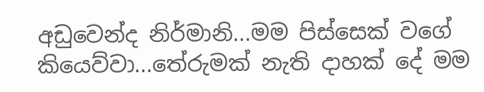අඩුවෙන්ද නිර්මානි...මම පිස්සෙක් වගේ කියෙව්වා...තේරුමක් නැති දාහක් දේ මම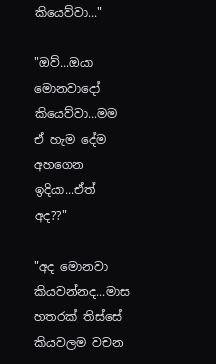කියෙව්වා..."

"ඔව්...ඔයා මොනවාදෝ කියෙව්වා...මම ඒ හැම දේම අහගෙන ඉදියා...ඒත් අද??"

"අද මොනවා කියවන්නද...මාස හතරක් තිස්සේ කියවලම වචන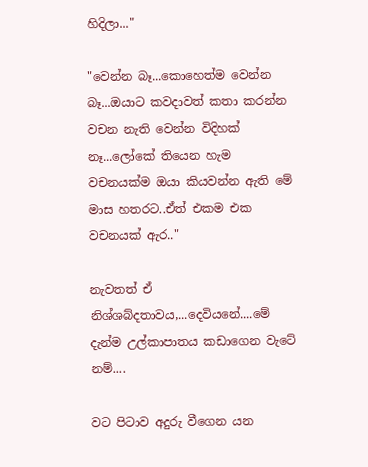හිදිලා..."

"වෙන්න බෑ...කොහෙත්ම වෙන්න බෑ...ඔයාට කවදාවත් කතා කරන්න වචන නැති වෙන්න විදිහක් නෑ...ලෝකේ තියෙන හැම වචනයක්ම ඔයා කියවන්න ඇති මේ මාස හතරට..ඒත් එකම එක වචනයක් ඇර.."

නැවතත් ඒ නිශ්ශබ්දතාවය,...දෙවියනේ....මේ දැන්ම උල්කාපාතය කඩාගෙන වැටේ නම්....

වට පිටාව අදුරු වීගෙන යන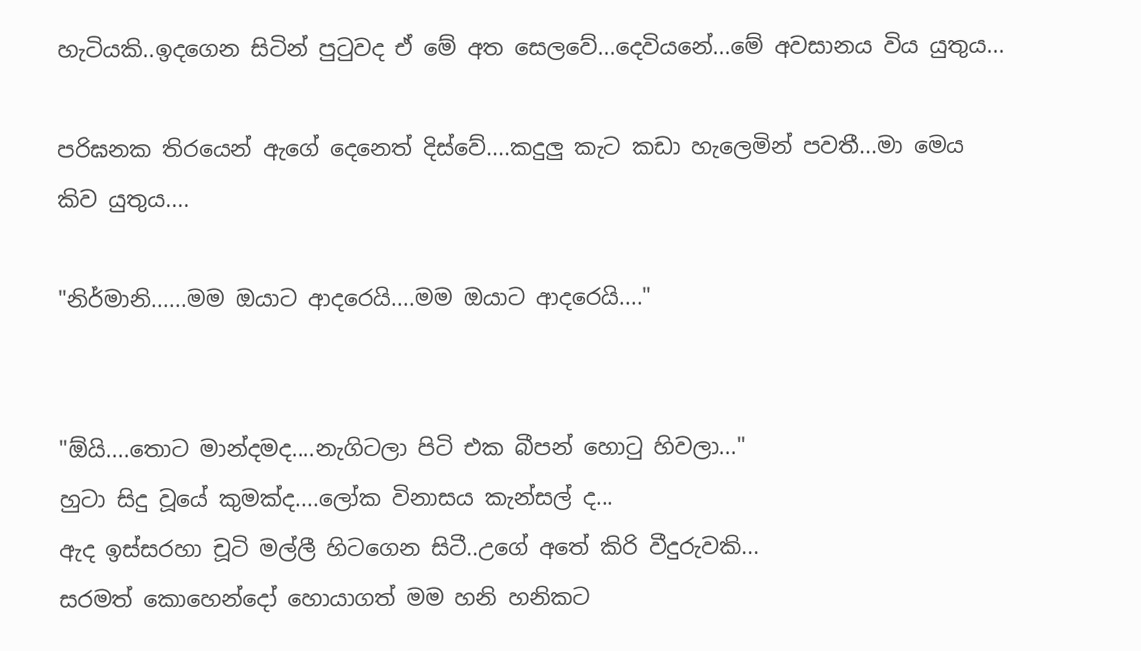හැටියකි..ඉදගෙන සිටින් පුටුවද ඒ මේ අත සෙලවේ...දෙවියනේ...මේ අවසානය විය යුතුය...

පරිඝනක තිරයෙන් ඇගේ දෙනෙත් දිස්වේ....කදුලු කැට කඩා හැලෙමින් පවතී...මා මෙය කිව යුතුය....

"නිර්මානි......මම ඔයාට ආදරෙයි....මම ඔයාට ආදරෙයි...."


"ඕයි....තොට මාන්දමද....නැගිටලා පිටි එක බීපන් හොටු හිවලා..."
හුටා සිදු වූයේ කුමක්ද....ලෝක විනාසය කැන්සල් ද...
ඇද ඉස්සරහා චූටි මල්ලී හිටගෙන සිටී..උගේ අතේ කිරි වීදුරුවකි...
සරමත් කොහෙන්දෝ හොයාගත් මම හනි හනිකට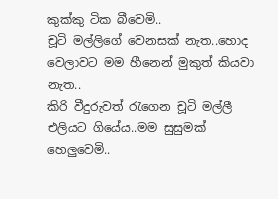කුක්කු ටික බීවෙමි..
චූටි මල්ලිගේ වෙනසක් නැත..හොද වෙලාවට මම හීනෙන් මුකුත් කියවා නැත..
කිරි වීදුරුවත් රැගෙන චූටි මල්ලී එලියට ගියේය..මම සුසුමක් හෙලුවෙමි..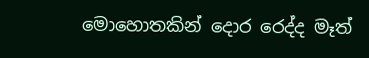මොහොතකින් දොර රෙද්ද මෑත්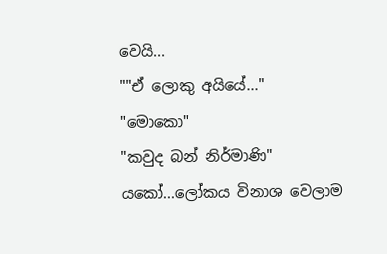වෙයි...
""ඒ ලොකු අයියේ..."
"මොකො"
"කවුද බන් නිර්මාණි"
යකෝ...ලෝකය විනාශ වෙලාම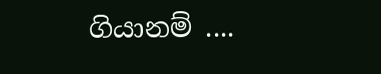ගියානම් ....